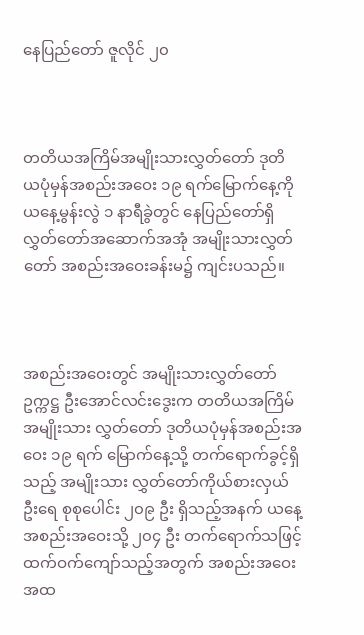နေပြည်တော် ဇူလိုင် ၂၀



တတိယအကြိမ်အမျိုးသားလွှတ်တော် ဒုတိယပုံမှန်အစည်းအဝေး ၁၉ ရက်မြောက်နေ့ကို ယနေ့မွန်းလွဲ ၁ နာရီခွဲတွင် နေပြည်တော်ရှိ လွှတ်တော်အဆောက်အအုံ အမျိုးသားလွှတ်တော် အစည်းအဝေးခန်းမ၌ ကျင်းပသည်။



အစည်းအဝေးတွင် အမျိုးသားလွှတ်တော်ဥက္ကဋ္ဌ ဦးအောင်လင်းဒွေးက တတိယအကြိမ် အမျိုးသား လွှတ်တော် ဒုတိယပုံမှန်အစည်းအဝေး ၁၉ ရက် မြောက်နေ့သို့ တက်ရောက်ခွင့်ရှိသည့် အမျိုးသား လွှတ်တော်ကိုယ်စားလှယ်ဦးရေ စုစုပေါင်း ၂၀၉ ဦး ရှိသည့်အနက် ယနေ့အစည်းအဝေးသို့ ၂၀၄ ဦး တက်ရောက်သဖြင့် ထက်ဝက်ကျော်သည့်အတွက် အစည်းအဝေးအထ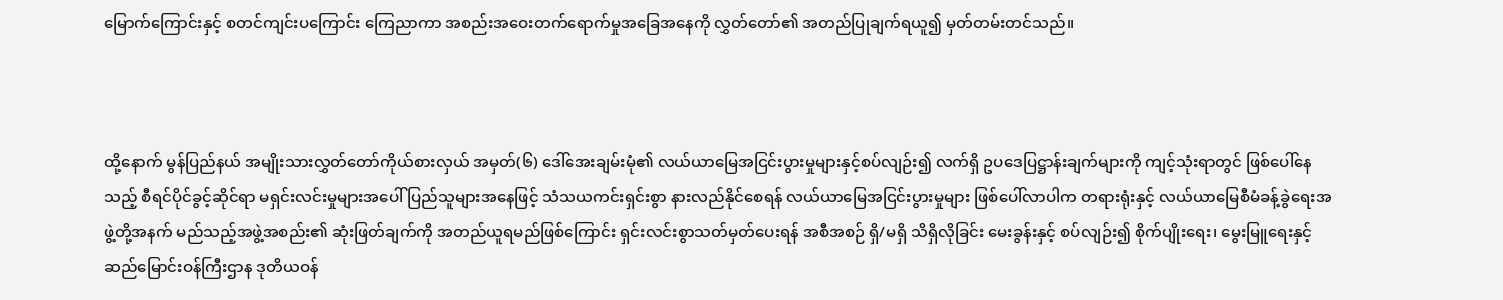မြောက်ကြောင်းနှင့် စတင်ကျင်းပကြောင်း ကြေညာကာ အစည်းအဝေးတက်ရောက်မှုအခြေအနေကို လွှတ်တော်၏ အတည်ပြုချက်ရယူ၍ မှတ်တမ်းတင်သည်။



ထို့နောက် မွန်ပြည်နယ် အမျိုးသားလွှတ်တော်ကိုယ်စားလှယ် အမှတ်(၆) ဒေါ်အေးချမ်းမုံ၏ လယ်ယာမြေအငြင်းပွားမှုများနှင့်စပ်လျဉ်း၍ လက်ရှိ ဥပဒေပြဋ္ဌာန်းချက်များကို ကျင့်သုံးရာတွင် ဖြစ်ပေါ်နေသည့် စီရင်ပိုင်ခွင့်ဆိုင်ရာ မရှင်းလင်းမှုများအပေါ် ပြည်သူများအနေဖြင့် သံသယကင်းရှင်းစွာ နားလည်နိုင်စေရန် လယ်ယာမြေအငြင်းပွားမှုများ ဖြစ်ပေါ်လာပါက တရားရုံးနှင့် လယ်ယာမြေစီမံခန့်ခွဲရေးအဖွဲ့တို့အနက် မည်သည့်အဖွဲ့အစည်း၏ ဆုံးဖြတ်ချက်ကို အတည်ယူရမည်ဖြစ်ကြောင်း ရှင်းလင်းစွာသတ်မှတ်ပေးရန် အစီအစဉ် ရှိ/မရှိ သိရှိလိုခြင်း မေးခွန်းနှင့် စပ်လျဉ်း၍ စိုက်ပျိုးရေး၊ မွေးမြူရေးနှင့် ဆည်မြောင်းဝန်ကြီးဌာန ဒုတိယဝန်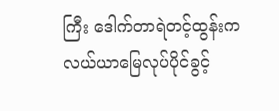ကြီး ဒေါက်တာရဲတင့်ထွန်းက လယ်ယာမြေလုပ်ပိုင်ခွင့်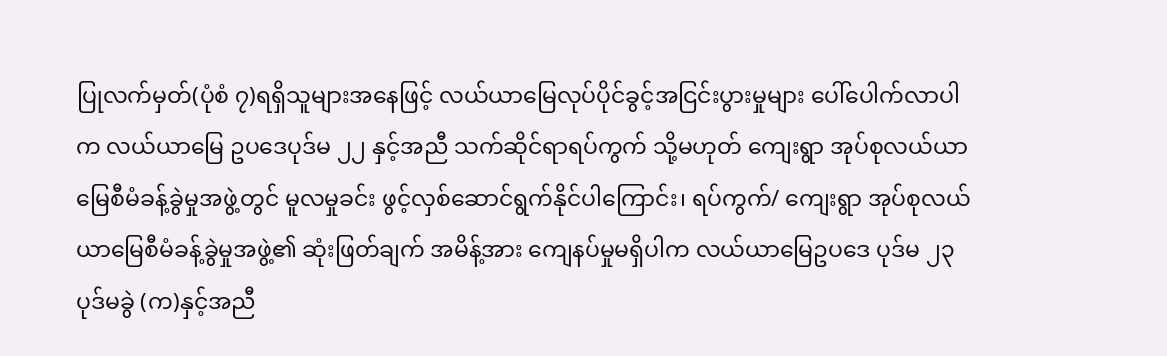ပြုလက်မှတ်(ပုံစံ ၇)ရရှိသူများအနေဖြင့် လယ်ယာမြေလုပ်ပိုင်ခွင့်အငြင်းပွားမှုများ ပေါ်ပေါက်လာပါက လယ်ယာမြေ ဥပဒေပုဒ်မ ၂၂ နှင့်အညီ သက်ဆိုင်ရာရပ်ကွက် သို့မဟုတ် ကျေးရွာ အုပ်စုလယ်ယာမြေစီမံခန့်ခွဲမှုအဖွဲ့တွင် မူလမှုခင်း ဖွင့်လှစ်ဆောင်ရွက်နိုင်ပါကြောင်း၊ ရပ်ကွက်/ ကျေးရွာ အုပ်စုလယ်ယာမြေစီမံခန့်ခွဲမှုအဖွဲ့၏ ဆုံးဖြတ်ချက် အမိန့်အား ကျေနပ်မှုမရှိပါက လယ်ယာမြေဥပဒေ ပုဒ်မ ၂၃ ပုဒ်မခွဲ (က)နှင့်အညီ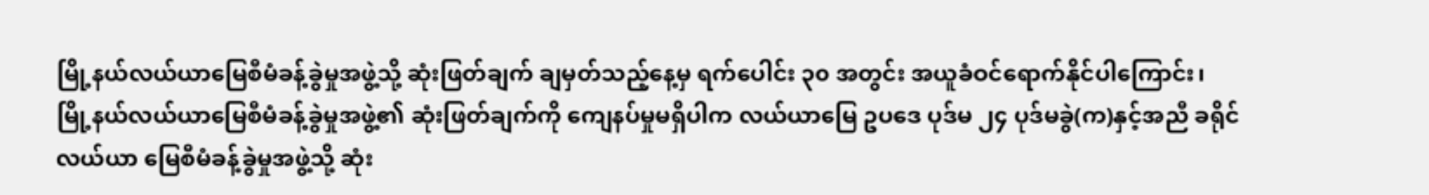မြို့နယ်လယ်ယာမြေစီမံခန့်ခွဲမှုအဖွဲ့သို့ ဆုံးဖြတ်ချက် ချမှတ်သည့်နေ့မှ ရက်ပေါင်း ၃၀ အတွင်း အယူခံဝင်ရောက်နိုင်ပါကြောင်း၊ မြို့နယ်လယ်ယာမြေစီမံခန့်ခွဲမှုအဖွဲ့၏ ဆုံးဖြတ်ချက်ကို ကျေနပ်မှုမရှိပါက လယ်ယာမြေ ဥပဒေ ပုဒ်မ ၂၄ ပုဒ်မခွဲ(က)နှင့်အညီ ခရိုင်လယ်ယာ မြေစီမံခန့်ခွဲမှုအဖွဲ့သို့ ဆုံး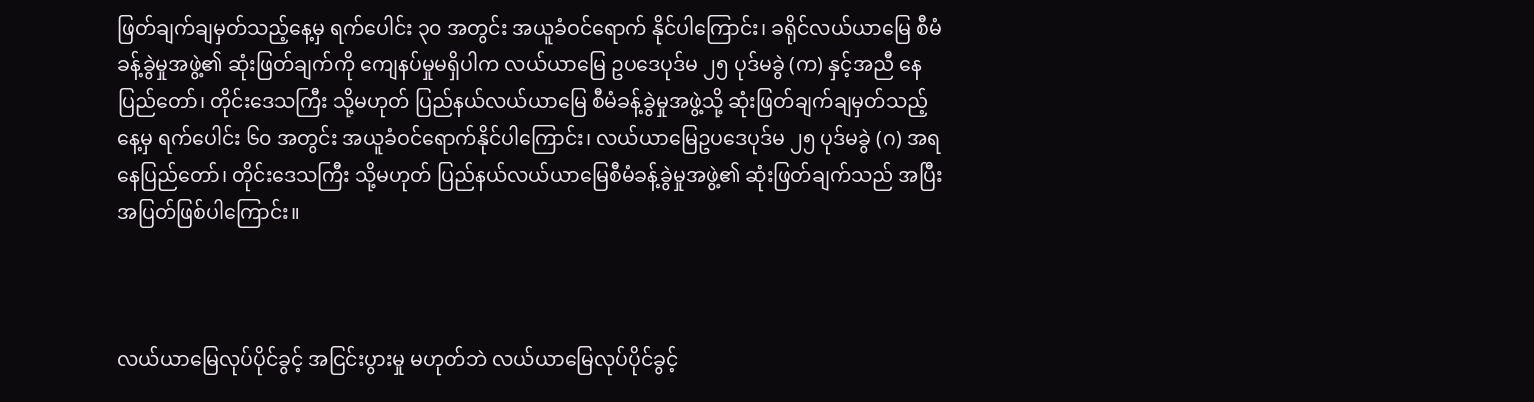ဖြတ်ချက်ချမှတ်သည့်နေ့မှ ရက်ပေါင်း ၃၀ အတွင်း အယူခံဝင်ရောက် နိုင်ပါကြောင်း၊ ခရိုင်လယ်ယာမြေ စီမံခန့်ခွဲမှုအဖွဲ့၏ ဆုံးဖြတ်ချက်ကို ကျေနပ်မှုမရှိပါက လယ်ယာမြေ ဥပဒေပုဒ်မ ၂၅ ပုဒ်မခွဲ (က) နှင့်အညီ နေပြည်တော်၊ တိုင်းဒေသကြီး သို့မဟုတ် ပြည်နယ်လယ်ယာမြေ စီမံခန့်ခွဲမှုအဖွဲ့သို့ ဆုံးဖြတ်ချက်ချမှတ်သည့်နေ့မှ ရက်ပေါင်း ၆၀ အတွင်း အယူခံဝင်ရောက်နိုင်ပါကြောင်း၊ လယ်ယာမြေဥပဒေပုဒ်မ ၂၅ ပုဒ်မခွဲ (ဂ) အရ နေပြည်တော်၊ တိုင်းဒေသကြီး သို့မဟုတ် ပြည်နယ်လယ်ယာမြေစီမံခန့်ခွဲမှုအဖွဲ့၏ ဆုံးဖြတ်ချက်သည် အပြီးအပြတ်ဖြစ်ပါကြောင်း။



လယ်ယာမြေလုပ်ပိုင်ခွင့် အငြင်းပွားမှု မဟုတ်ဘဲ လယ်ယာမြေလုပ်ပိုင်ခွင့်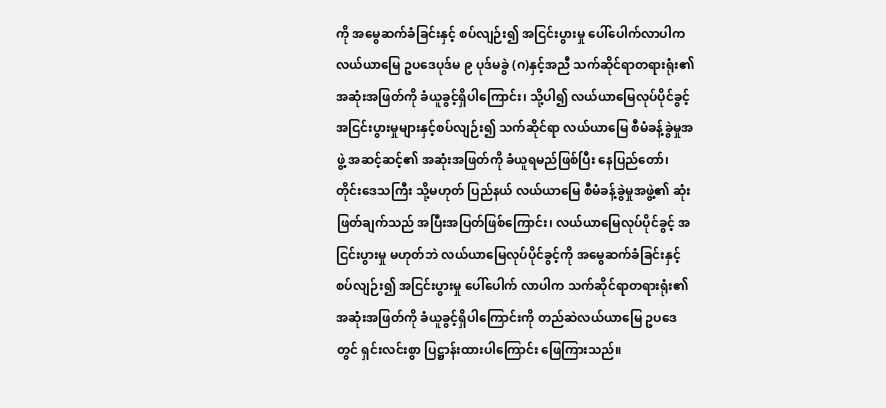ကို အမွေဆက်ခံခြင်းနှင့် စပ်လျဉ်း၍ အငြင်းပွားမှု ပေါ်ပေါက်လာပါက လယ်ယာမြေ ဥပဒေပုဒ်မ ၉ ပုဒ်မခွဲ (ဂ)နှင့်အညီ သက်ဆိုင်ရာတရားရုံး၏ အဆုံးအဖြတ်ကို ခံယူခွင့်ရှိပါကြောင်း၊ သို့ပါ၍ လယ်ယာမြေလုပ်ပိုင်ခွင့် အငြင်းပွားမှုများနှင့်စပ်လျဉ်း၍ သက်ဆိုင်ရာ လယ်ယာမြေ စီမံခန့်ခွဲမှုအဖွဲ့ အဆင့်ဆင့်၏ အဆုံးအဖြတ်ကို ခံယူရမည်ဖြစ်ပြီး နေပြည်တော်၊ တိုင်းဒေသကြီး သို့မဟုတ် ပြည်နယ် လယ်ယာမြေ စီမံခန့်ခွဲမှုအဖွဲ့၏ ဆုံးဖြတ်ချက်သည် အပြီးအပြတ်ဖြစ်ကြောင်း၊ လယ်ယာမြေလုပ်ပိုင်ခွင့် အငြင်းပွားမှု မဟုတ်ဘဲ လယ်ယာမြေလုပ်ပိုင်ခွင့်ကို အမွေဆက်ခံခြင်းနှင့်စပ်လျဉ်း၍ အငြင်းပွားမှု ပေါ်ပေါက် လာပါက သက်ဆိုင်ရာတရားရုံး၏ အဆုံးအဖြတ်ကို ခံယူခွင့်ရှိပါကြောင်းကို တည်ဆဲလယ်ယာမြေ ဥပဒေတွင် ရှင်းလင်းစွာ ပြဋ္ဌာန်းထားပါကြောင်း ဖြေကြားသည်။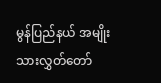မွန်ပြည်နယ် အမျိုးသားလွှတ်တော်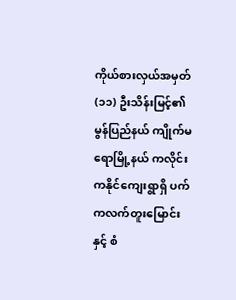ကိုယ်စားလှယ်အမှတ်(၁၁) ဦးသိန်းမြင့်၏ မွန်ပြည်နယ် ကျိုက်မရောမြို့နယ် ကလိုင်းကနိုင်ကျေးရွာရှိ ပက်ကလက်တူးမြောင်းနှင့် စံ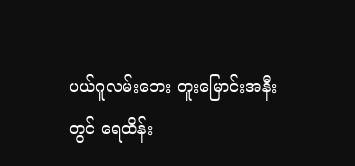ပယ်ဂူလမ်းဘေး တူးမြောင်းအနီးတွင် ရေထိန်း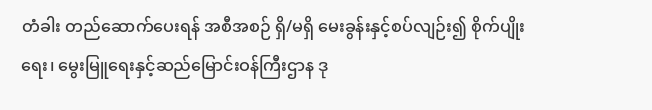တံခါး တည်ဆောက်ပေးရန် အစီအစဉ် ရှိ/မရှိ မေးခွန်းနှင့်စပ်လျဉ်း၍ စိုက်ပျိုးရေး၊ မွေးမြူရေးနှင့်ဆည်မြောင်းဝန်ကြီးဌာန ဒု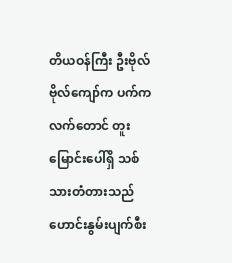တိယဝန်ကြီး ဦးဗိုလ်ဗိုလ်ကျော်က ပက်ကလက်တောင် တူးမြောင်းပေါ်ရှိ သစ်သားတံတားသည် ဟောင်းနွမ်းပျက်စီး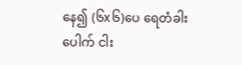နေ၍ (၆x၆)ပေ ရေတံခါးပေါက် ငါး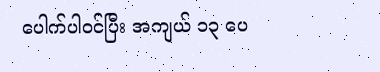ပေါက်ပါဝင်ပြီး အကျယ် ၁၃ ပေ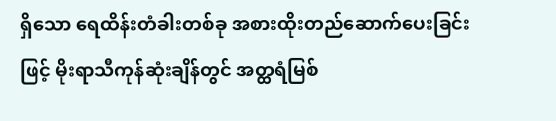ရှိသော ရေထိန်းတံခါးတစ်ခု အစားထိုးတည်ဆောက်ပေးခြင်းဖြင့် မိုးရာသီကုန်ဆုံးချိန်တွင် အတ္ထရံမြစ်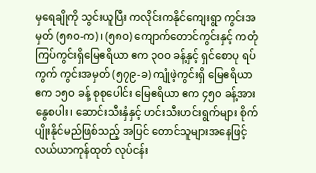မှရေချိုကို သွင်းယူပြီး ကလိုင်းကနိုင်ကျေးရွာ ကွင်းအမှတ် (၅၈၀-က)၊ (၅၈ဝ) ကျောက်တောင်ကွင်းနှင့် ကတုံ ကြပ်ကွင်းရှိမြေဧရိယာ ဧက ၃ဝဝ ခန့်နှင့် ရှင်စောပု ရပ်ကွက် ကွင်းအမှတ် (၅၇၉-ခ) ကျုံဖဲ့ကွင်းရှိ မြေဧရိယာ ဧက ၁၅ဝ ခန့် စုစုပေါင်း မြေဧရိယာ ဧက ၄၅၀ ခန့်အား နွေစပါး၊ ဆောင်းသီးနှံနှင့် ဟင်းသီးဟင်းရွက်များ စိုက်ပျိုးနိုင်မည်ဖြစ်သည့် အပြင် တောင်သူများအနေဖြင့် လယ်ယာကုန်ထုတ် လုပ်ငန်း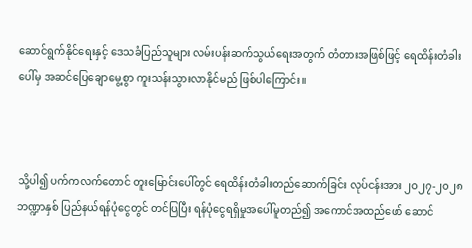ဆောင်ရွက်နိုင်ရေးနှင့် ဒေသခံပြည်သူများ လမ်းပန်းဆက်သွယ်ရေးအတွက် တံတားအဖြစ်ဖြင့် ရေထိန်းတံခါးပေါ်မှ အဆင်ပြေချောမွေ့စွာ ကူးသန်းသွားလာနိုင်မည် ဖြစ်ပါကြောင်း။



သို့ပါ၍ ပက်ကလက်တောင် တူးမြောင်းပေါ်တွင် ရေထိန်းတံခါးတည်ဆောက်ခြင်း လုပ်ငန်းအား ၂ဝ၂၇-၂၀၂၈ ဘဏ္ဍာနှစ် ပြည်နယ်ရန်ပုံငွေတွင် တင်ပြပြီး ရန်ပုံငွေရရှိမှုအပေါ်မူတည်၍ အကောင်အထည်ဖော် ဆောင်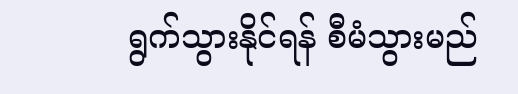ရွက်သွားနိုင်ရန် စီမံသွားမည်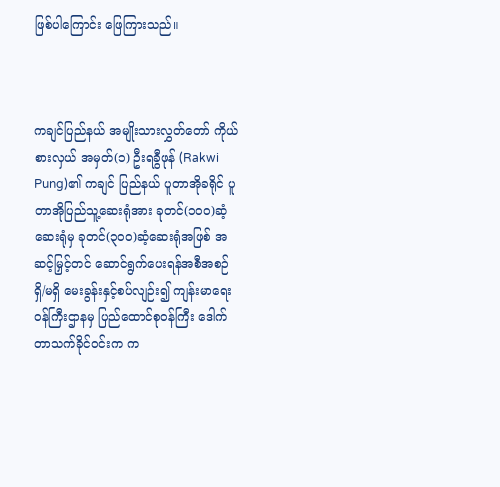ဖြစ်ပါကြောင်း ဖြေကြားသည်။



ကချင်ပြည်နယ် အမျိုးသားလွှတ်တော် ကိုယ်စားလှယ် အမှတ်(၁) ဦးရခွီဖုန် (Rakwi Pung)၏ ကချင် ပြည်နယ် ပူတာအိုခရိုင် ပူတာအိုပြည်သူ့ဆေးရုံအား ခုတင်(၁ဝဝ)ဆံ့ဆေးရုံမှ ခုတင်(၃ဝဝ)ဆံ့ဆေးရုံအဖြစ် အဆင့်မြှင့်တင် ဆောင်ရွက်ပေးရန်အစီအစဉ် ရှိ/မရှိ မေးခွန်းနှင့်စပ်လျဉ်း၍ ကျန်းမာရေးဝန်ကြီးဌာနမှ ပြည်ထောင်စုဝန်ကြီး ဒေါက်တာသက်ခိုင်ဝင်းက က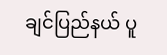ချင်ပြည်နယ် ပူ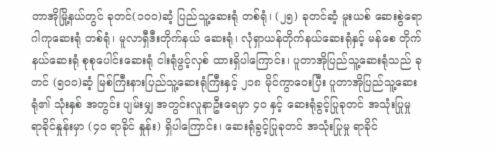တာအိုမြို့နယ်တွင် ခုတင်(၁၀၀)ဆံ့ ပြည်သူ့ဆေးရုံ တစ်ရုံ၊ (၂၅) ခုတင်ဆံ့ မူးယစ် ဆေးစွဲရောဂါကုဆေးရုံ တစ်ရုံ၊ မူလာရှီဒီးတိုက်နယ် ဆေးရုံ၊ လုံရှာယန်တိုက်နယ်ဆေးရုံနှင့် မန်စေ တိုက်နယ်ဆေးရုံ စုစုပေါင်းဆေးရုံ ငါးရုံဖွင့်လှစ် ထားရှိပါကြောင်း၊ ပူတာအိုပြည်သူ့ဆေးရုံသည် ခုတင် (၅ဝဝ)ဆံ့ မြစ်ကြီးနားပြည်သူ့ဆေးရုံကြီးနှင့် ၂၁၈ မိုင်ကွာဝေးပြီး ပူတာအိုပြည်သူ့ဆေးရုံ၏ သုံးနှစ် အတွင်း ပျမ်းမျှ အတွင်းလူနာဦးရေမှာ ၄၀ နှင့် ဆေးရုံခွင့်ပြုခုတင် အသုံးပြုမှု ရာခိုင်နှုန်းမှာ (၄၀ ရာခိုင် နှုန်း) ရှိပါကြောင်း၊ ဆေးရုံခွင့်ပြုခုတင် အသုံးပြုမှု ရာခိုင်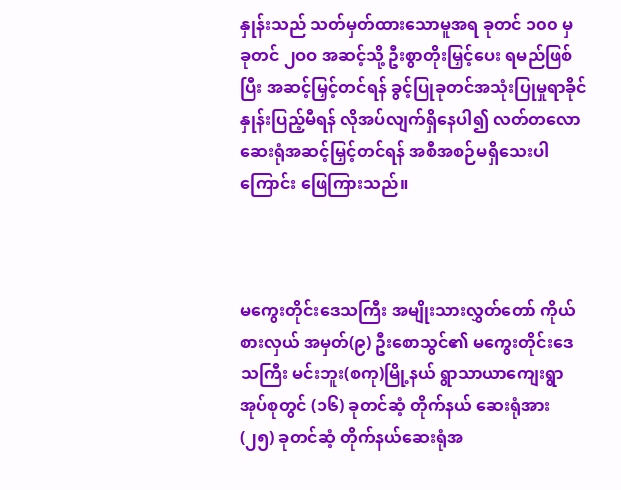နှုန်းသည် သတ်မှတ်ထားသောမူအရ ခုတင် ၁၀၀ မှ ခုတင် ၂ဝဝ အဆင့်သို့ ဦးစွာတိုးမြှင့်ပေး ရမည်ဖြစ်ပြီး အဆင့်မြှင့်တင်ရန် ခွင့်ပြုခုတင်အသုံးပြုမှုရာခိုင်နှုန်းပြည့်မီရန် လိုအပ်လျက်ရှိနေပါ၍ လတ်တလောဆေးရုံအဆင့်မြှင့်တင်ရန် အစီအစဉ်မရှိသေးပါကြောင်း ဖြေကြားသည်။



မကွေးတိုင်းဒေသကြီး အမျိုးသားလွှတ်တော် ကိုယ်စားလှယ် အမှတ်(၉) ဦးစောသွင်၏ မကွေးတိုင်းဒေသကြီး မင်းဘူး(စကု)မြို့နယ် ရွာသာယာကျေးရွာအုပ်စုတွင် (၁၆) ခုတင်ဆံ့ တိုက်နယ် ဆေးရုံအား (၂၅) ခုတင်ဆံ့ တိုက်နယ်ဆေးရုံအ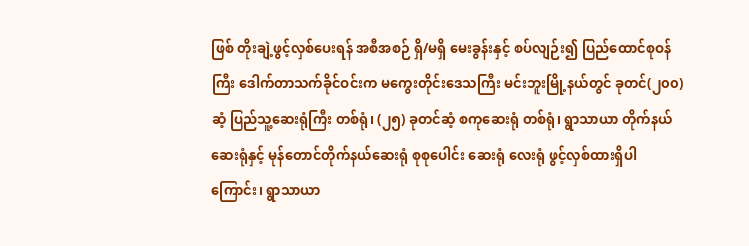ဖြစ် တိုးချဲ့ဖွင့်လှစ်ပေးရန် အစီအစဉ် ရှိ/မရှိ မေးခွန်းနှင့် စပ်လျဉ်း၍ ပြည်ထောင်စုဝန်ကြီး ဒေါက်တာသက်ခိုင်ဝင်းက မကွေးတိုင်းဒေသကြီး မင်းဘူးမြို့နယ်တွင် ခုတင်(၂၀၀)ဆံ့ ပြည်သူ့ဆေးရုံကြီး တစ်ရုံ၊ (၂၅) ခုတင်ဆံ့ စကုဆေးရုံ တစ်ရုံ၊ ရွာသာယာ တိုက်နယ်ဆေးရုံနှင့် မုန်တောင်တိုက်နယ်ဆေးရုံ စုစုပေါင်း ဆေးရုံ လေးရုံ ဖွင့်လှစ်ထားရှိပါကြောင်း၊ ရွာသာယာ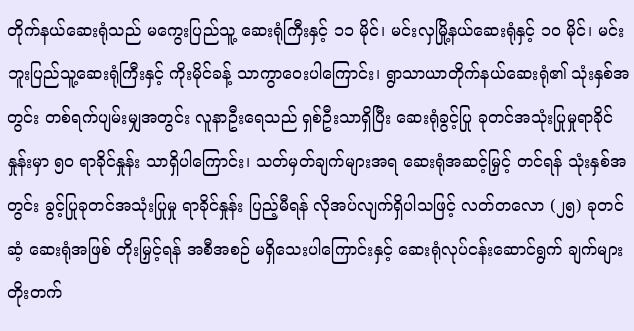တိုက်နယ်ဆေးရုံသည် မကွေးပြည်သူ့ ဆေးရုံကြီးနှင့် ၁၁ မိုင်၊ မင်းလှမြို့နယ်ဆေးရုံနှင့် ၁၀ မိုင်၊ မင်းဘူးပြည်သူ့ဆေးရုံကြီးနှင့် ကိုးမိုင်ခန့် သာကွာဝေးပါကြောင်း၊ ရွာသာယာတိုက်နယ်ဆေးရုံ၏ သုံးနှစ်အတွင်း တစ်ရက်ပျမ်းမျှအတွင်း လူနာဦးရေသည် ရှစ်ဦးသာရှိပြီး ဆေးရုံခွင့်ပြု ခုတင်အသုံးပြုမှုရာခိုင်နှုန်းမှာ ၅၀ ရာခိုင်နှုန်း သာရှိပါကြောင်း၊ သတ်မှတ်ချက်များအရ ဆေးရုံအဆင့်မြှင့် တင်ရန် သုံးနှစ်အတွင်း ခွင့်ပြုခုတင်အသုံးပြုမှု ရာခိုင်နှုန်း ပြည့်မီရန် လိုအပ်လျက်ရှိပါသဖြင့် လတ်တလော (၂၅) ခုတင်ဆံ့ ဆေးရုံအဖြစ် တိုးမြှင့်ရန် အစီအစဉ် မရှိသေးပါကြောင်းနှင့် ဆေးရုံလုပ်ငန်းဆောင်ရွက် ချက်များ တိုးတက်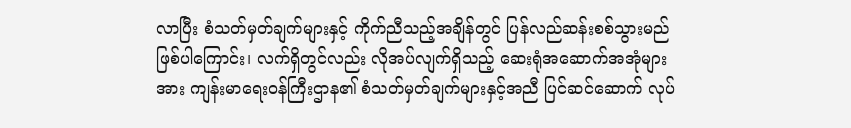လာပြီး စံသတ်မှတ်ချက်များနှင့် ကိုက်ညီသည့်အချိန်တွင် ပြန်လည်ဆန်းစစ်သွားမည် ဖြစ်ပါကြောင်း၊ လက်ရှိတွင်လည်း လိုအပ်လျက်ရှိသည့် ဆေးရုံအဆောက်အအုံများအား ကျန်းမာရေးဝန်ကြီးဌာန၏ စံသတ်မှတ်ချက်များနှင့်အညီ ပြင်ဆင်ဆောက် လုပ်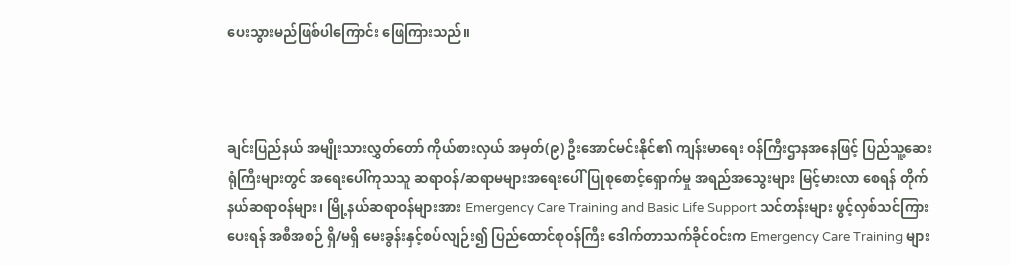ပေးသွားမည်ဖြစ်ပါကြောင်း ဖြေကြားသည်။



ချင်းပြည်နယ် အမျိုးသားလွှတ်တော် ကိုယ်စားလှယ် အမှတ်(၉) ဦးအောင်မင်းနိုင်၏ ကျန်းမာရေး ဝန်ကြီးဌာနအနေဖြင့် ပြည်သူ့ဆေးရုံကြီးများတွင် အရေးပေါ်ကုသသူ ဆရာဝန်/ဆရာမများအရေးပေါ် ပြုစုစောင့်ရှောက်မှု အရည်အသွေးများ မြင့်မားလာ စေရန် တိုက်နယ်ဆရာဝန်များ၊ မြို့နယ်ဆရာဝန်များအား Emergency Care Training and Basic Life Support သင်တန်းများ ဖွင့်လှစ်သင်ကြားပေးရန် အစီအစဉ် ရှိ/မရှိ မေးခွန်းနှင့်စပ်လျဉ်း၍ ပြည်ထောင်စုဝန်ကြီး ဒေါက်တာသက်ခိုင်ဝင်းက Emergency Care Training များ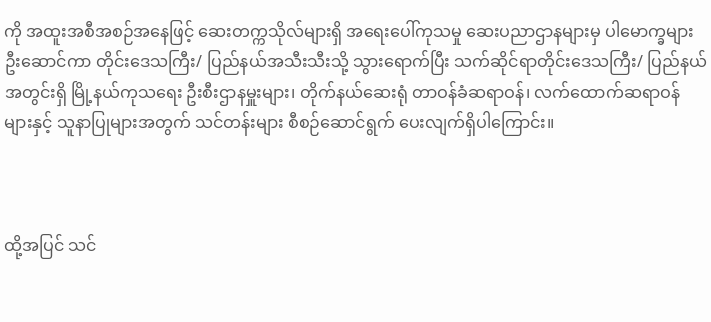ကို အထူးအစီအစဉ်အနေဖြင့် ဆေးတက္ကသိုလ်များရှိ အရေးပေါ်ကုသမှု ဆေးပညာဌာနများမှ ပါမောက္ခများ ဦးဆောင်ကာ တိုင်းဒေသကြီး/ ပြည်နယ်အသီးသီးသို့ သွားရောက်ပြီး သက်ဆိုင်ရာတိုင်းဒေသကြီး/ ပြည်နယ်အတွင်းရှိ မြို့နယ်ကုသရေး ဦးစီးဌာနမှူးများ၊ တိုက်နယ်ဆေးရုံ တာဝန်ခံဆရာဝန်၊ လက်ထောက်ဆရာဝန်များနှင့် သူနာပြုများအတွက် သင်တန်းများ စီစဉ်ဆောင်ရွက် ပေးလျက်ရှိပါကြောင်း။



ထို့အပြင် သင်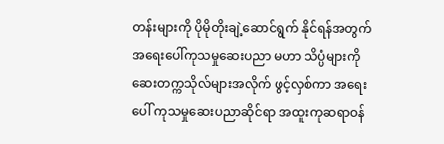တန်းများကို ပိုမိုတိုးချဲ့ဆောင်ရွက် နိုင်ရန်အတွက် အရေးပေါ်ကုသမှုဆေးပညာ မဟာ သိပ္ပံများကို ဆေးတက္ကသိုလ်များအလိုက် ဖွင့်လှစ်ကာ အရေးပေါ် ကုသမှုဆေးပညာဆိုင်ရာ အထူးကုဆရာဝန်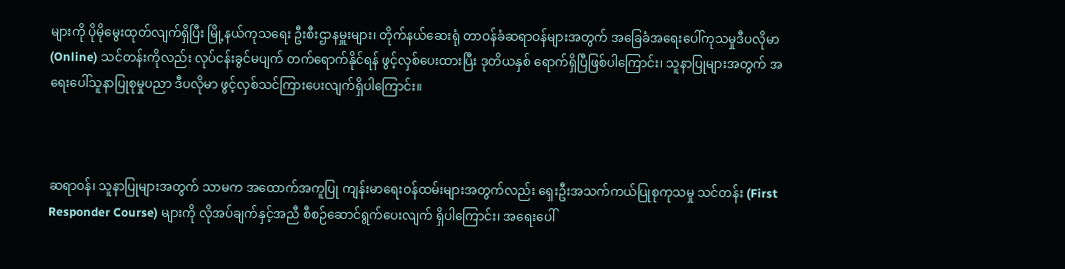များကို ပိုမိုမွေးထုတ်လျက်ရှိပြီး မြို့နယ်ကုသရေး ဦးစီးဌာနမှူးများ၊ တိုက်နယ်ဆေးရုံ တာဝန်ခံဆရာဝန်များအတွက် အခြေခံအရေးပေါ်ကုသမှုဒီပလိုမာ (Online) သင်တန်းကိုလည်း လုပ်ငန်းခွင်မပျက် တက်ရောက်နိုင်ရန် ဖွင့်လှစ်ပေးထားပြီး ဒုတိယနှစ် ရောက်ရှိပြီဖြစ်ပါကြောင်း၊ သူနာပြုများအတွက် အရေးပေါ်သူနာပြုစုမှုပညာ ဒီပလိုမာ ဖွင့်လှစ်သင်ကြားပေးလျက်ရှိပါကြောင်း။



ဆရာဝန်၊ သူနာပြုများအတွက် သာမက အထောက်အကူပြု ကျန်းမာရေးဝန်ထမ်းများအတွက်လည်း ရှေးဦးအသက်ကယ်ပြုစုကုသမှု သင်တန်း (First Responder Course) များကို လိုအပ်ချက်နှင့်အညီ စီစဉ်ဆောင်ရွက်ပေးလျက် ရှိပါကြောင်း၊ အရေးပေါ်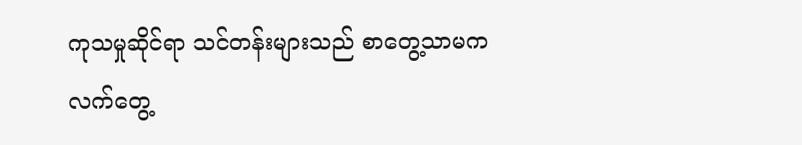ကုသမှုဆိုင်ရာ သင်တန်းများသည် စာတွေ့သာမက လက်တွေ့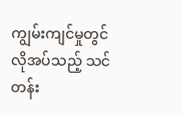ကျွမ်းကျင်မှုတွင် လိုအပ်သည့် သင်တန်း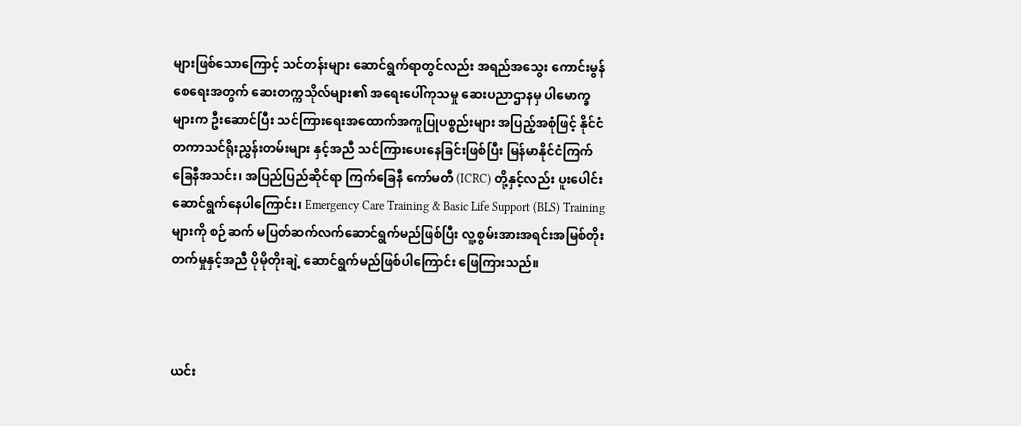များဖြစ်သောကြောင့် သင်တန်းများ ဆောင်ရွက်ရာတွင်လည်း အရည်အသွေး ကောင်းမွန်စေရေးအတွက် ဆေးတက္ကသိုလ်များ၏ အရေးပေါ်ကုသမှု ဆေးပညာဌာနမှ ပါမောက္ခများက ဦးဆောင်ပြီး သင်ကြားရေးအထောက်အကူပြုပစ္စည်းများ အပြည့်အစုံဖြင့် နိုင်ငံတကာသင်ရိုးညွှန်းတမ်းများ နှင့်အညီ သင်ကြားပေးနေခြင်းဖြစ်ပြီး မြန်မာနိုင်ငံကြက်ခြေနီအသင်း၊ အပြည်ပြည်ဆိုင်ရာ ကြက်ခြေနီ ကော်မတီ (ICRC) တို့နှင့်လည်း ပူးပေါင်းဆောင်ရွက်နေပါကြောင်း၊ Emergency Care Training & Basic Life Support (BLS) Training များကို စဉ်ဆက် မပြတ်ဆက်လက်ဆောင်ရွက်မည်ဖြစ်ပြီး လူ့စွမ်းအားအရင်းအမြစ်တိုးတက်မှုနှင့်အညီ ပိုမိုတိုးချဲ့ ဆောင်ရွက်မည်ဖြစ်ပါကြောင်း ဖြေကြားသည်။



ယင်း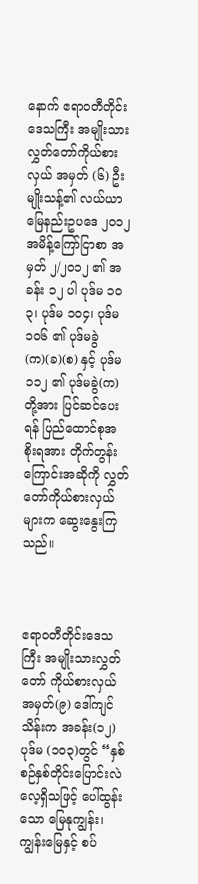နောက် ဧရာဝတီတိုင်းဒေသကြီး အမျိုးသားလွှတ်တော်ကိုယ်စားလှယ် အမှတ် (၆) ဦးမျိုးသန့်၏ လယ်ယာမြေနည်းဥပဒေ ၂ဝ၁၂ အမိန့်ကြော်ငြာစာ အမှတ် ၂/၂ဝ၁၂ ၏ အခန်း ၁၂ ပါ ပုဒ်မ ၁ဝ၃၊ ပုဒ်မ ၁ဝ၄၊ ပုဒ်မ ၁ဝ၆ ၏ ပုဒ်မခွဲ(က)(ခ)(စ) နှင့် ပုဒ်မ ၁၁၂ ၏ ပုဒ်မခွဲ(က)တို့အား ပြင်ဆင်ပေးရန် ပြည်ထောင်စုအစိုးရအား တိုက်တွန်းကြောင်းအဆိုကို လွှတ်တော်ကိုယ်စားလှယ်များက ဆွေးနွေးကြသည်။



ဧရာဝတီတိုင်းဒေသကြီး အမျိုးသားလွှတ်တော် ကိုယ်စားလှယ်အမှတ်(၉) ဒေါ်ကျင်သိန်းက အခန်း(၁၂) ပုဒ်မ (၁၀၃)တွင် “နှစ်စဉ်နှစ်တိုင်းပြောင်းလဲ လေ့ရှိသဖြင့် ပေါ်ထွန်းသော မြေနုကျွန်း၊ ကျွန်းမြေနှင့် စပ်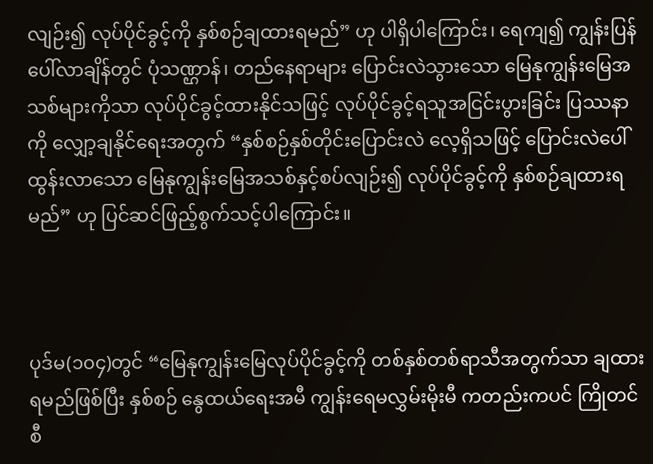လျဉ်း၍ လုပ်ပိုင်ခွင့်ကို နှစ်စဉ်ချထားရမည်” ဟု ပါရှိပါကြောင်း၊ ရေကျ၍ ကျွန်းပြန်ပေါ်လာချိန်တွင် ပုံသဏ္ဌာန်၊ တည်နေရာများ ပြောင်းလဲသွားသော မြေနုကျွန်းမြေအသစ်များကိုသာ လုပ်ပိုင်ခွင့်ထားနိုင်သဖြင့် လုပ်ပိုင်ခွင့်ရသူအငြင်းပွားခြင်း ပြဿနာကို လျှော့ချနိုင်ရေးအတွက် “နှစ်စဉ်နှစ်တိုင်းပြောင်းလဲ လေ့ရှိသဖြင့် ပြောင်းလဲပေါ်ထွန်းလာသော မြေနုကျွန်းမြေအသစ်နှင့်စပ်လျဉ်း၍ လုပ်ပိုင်ခွင့်ကို နှစ်စဉ်ချထားရမည်” ဟု ပြင်ဆင်ဖြည့်စွက်သင့်ပါကြောင်း။



ပုဒ်မ(၁၀၄)တွင် “မြေနုကျွန်းမြေလုပ်ပိုင်ခွင့်ကို တစ်နှစ်တစ်ရာသီအတွက်သာ ချထားရမည်ဖြစ်ပြီး နှစ်စဉ် နွေထယ်ရေးအမီ ကျွန်းရေမလွှမ်းမိုးမီ ကတည်းကပင် ကြိုတင်စီ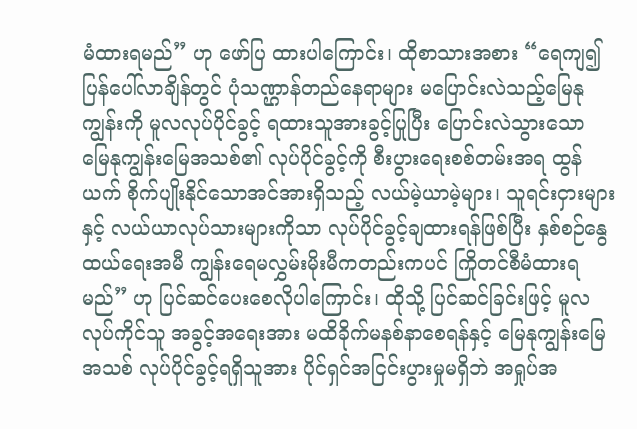မံထားရမည်” ဟု ဖော်ပြ ထားပါကြောင်း၊ ထိုစာသားအစား “ရေကျ၍ ပြန်ပေါ်လာချိန်တွင် ပုံသဏ္ဌာန်တည်နေရာများ မပြောင်းလဲသည့်မြေနုကျွန်းကို မူလလုပ်ပိုင်ခွင့် ရထားသူအားခွင့်ပြုပြီး ပြောင်းလဲသွားသော မြေနုကျွန်းမြေအသစ်၏ လုပ်ပိုင်ခွင့်ကို စီးပွားရေးစစ်တမ်းအရ ထွန်ယက် စိုက်ပျိုးနိုင်သောအင်အားရှိသည့် လယ်မဲ့ယာမဲ့များ၊ သူရင်းငှားများနှင့် လယ်ယာလုပ်သားများကိုသာ လုပ်ပိုင်ခွင့်ချထားရန်ဖြစ်ပြီး နှစ်စဉ်နွေထယ်ရေးအမီ ကျွန်းရေမလွှမ်းမိုးမီကတည်းကပင် ကြိုတင်စီမံထားရမည်” ဟု ပြင်ဆင်ပေးစေလိုပါကြောင်း၊ ထိုသို့ ပြင်ဆင်ခြင်းဖြင့် မူလလုပ်ကိုင်သူ အခွင့်အရေးအား မထိခိုက်မနစ်နာစေရန်နှင့် မြေနုကျွန်းမြေအသစ် လုပ်ပိုင်ခွင့်ရရှိသူအား ပိုင်ရှင်အငြင်းပွားမှုမရှိဘဲ အရှုပ်အ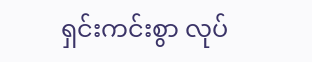ရှင်းကင်းစွာ လုပ်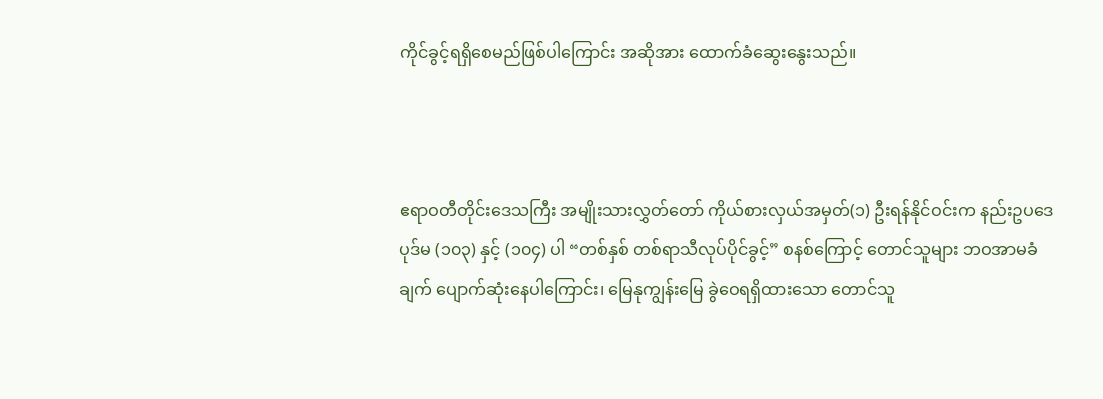ကိုင်ခွင့်ရရှိစေမည်ဖြစ်ပါကြောင်း အဆိုအား ထောက်ခံဆွေးနွေးသည်။



ဧရာဝတီတိုင်းဒေသကြီး အမျိုးသားလွှတ်တော် ကိုယ်စားလှယ်အမှတ်(၁) ဦးရန်နိုင်ဝင်းက နည်းဥပဒေပုဒ်မ (၁၀၃) နှင့် (၁၀၄) ပါ “တစ်နှစ် တစ်ရာသီလုပ်ပိုင်ခွင့်” စနစ်ကြောင့် တောင်သူများ ဘဝအာမခံချက် ပျောက်ဆုံးနေပါကြောင်း၊ မြေနုကျွန်းမြေ ခွဲဝေရရှိထားသော တောင်သူ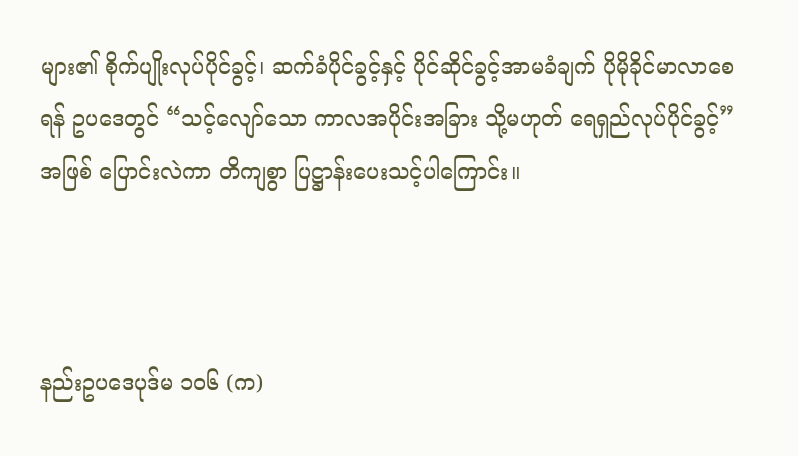များ၏ စိုက်ပျိုးလုပ်ပိုင်ခွင့်၊ ဆက်ခံပိုင်ခွင့်နှင့် ပိုင်ဆိုင်ခွင့်အာမခံချက် ပိုမိုခိုင်မာလာစေရန် ဥပဒေတွင် “သင့်လျော်သော ကာလအပိုင်းအခြား သို့မဟုတ် ရေရှည်လုပ်ပိုင်ခွင့်” အဖြစ် ပြောင်းလဲကာ တိကျစွာ ပြဋ္ဌာန်းပေးသင့်ပါကြောင်း။



နည်းဥပဒေပုဒ်မ ၁၀၆ (က)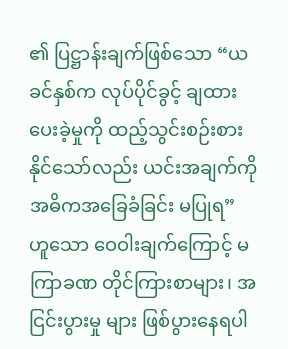၏ ပြဋ္ဌာန်းချက်ဖြစ်သော “ယခင်နှစ်က လုပ်ပိုင်ခွင့် ချထားပေးခဲ့မှုကို ထည့်သွင်းစဉ်းစားနိုင်သော်လည်း ယင်းအချက်ကို အဓိကအခြေခံခြင်း မပြုရ” ဟူသော ဝေဝါးချက်ကြောင့် မကြာခဏ တိုင်ကြားစာများ၊ အငြင်းပွားမှု များ ဖြစ်ပွားနေရပါ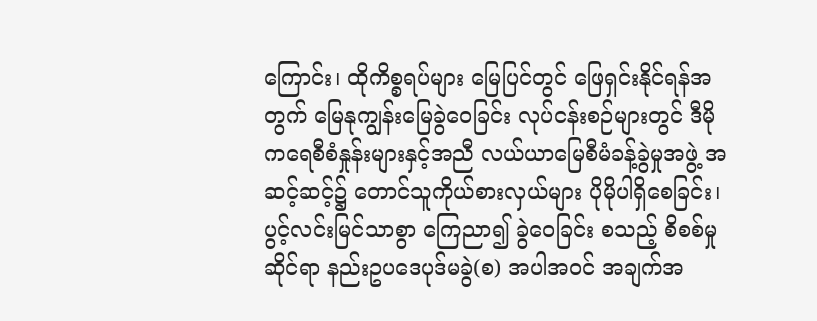ကြောင်း၊ ထိုကိစ္စရပ်များ မြေပြင်တွင် ဖြေရှင်းနိုင်ရန်အတွက် မြေနုကျွန်းမြေခွဲဝေခြင်း လုပ်ငန်းစဉ်များတွင် ဒီမိုကရေစီစံနှုန်းများနှင့်အညီ လယ်ယာမြေစီမံခန့်ခွဲမှုအဖွဲ့ အဆင့်ဆင့်၌ တောင်သူကိုယ်စားလှယ်များ ပိုမိုပါရှိစေခြင်း၊ ပွင့်လင်းမြင်သာစွာ ကြေညာ၍ ခွဲဝေခြင်း စသည့် စိစစ်မှုဆိုင်ရာ နည်းဥပဒေပုဒ်မခွဲ(စ) အပါအဝင် အချက်အ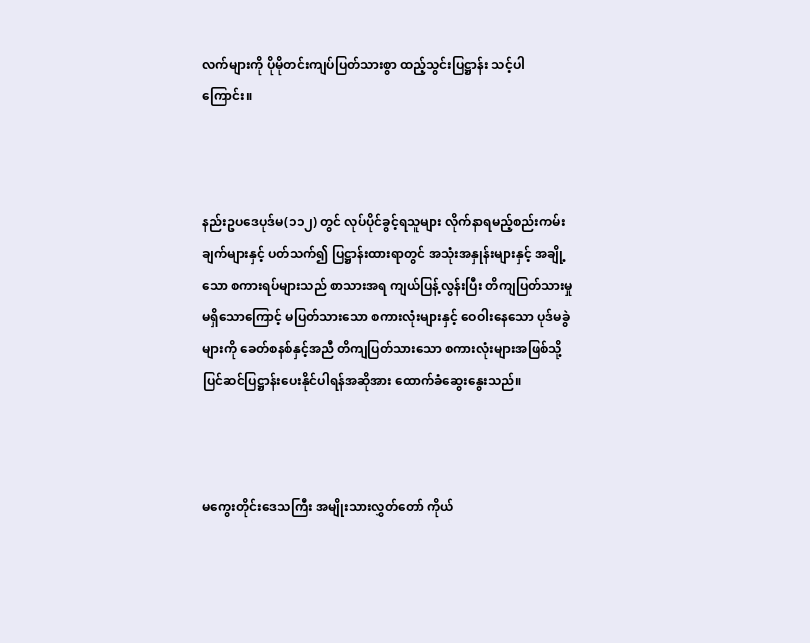လက်များကို ပိုမိုတင်းကျပ်ပြတ်သားစွာ ထည့်သွင်းပြဋ္ဌာန်း သင့်ပါကြောင်း။



နည်းဥပဒေပုဒ်မ(၁၁၂) တွင် လုပ်ပိုင်ခွင့်ရသူများ လိုက်နာရမည့်စည်းကမ်းချက်များနှင့် ပတ်သက်၍ ပြဋ္ဌာန်းထားရာတွင် အသုံးအနှုန်းများနှင့် အချို့သော စကားရပ်များသည် စာသားအရ ကျယ်ပြန့်လွန်းပြီး တိကျပြတ်သားမှု မရှိသောကြောင့် မပြတ်သားသော စကားလုံးများနှင့် ဝေဝါးနေသော ပုဒ်မခွဲများကို ခေတ်စနစ်နှင့်အညီ တိကျပြတ်သားသော စကားလုံးများအဖြစ်သို့ ပြင်ဆင်ပြဋ္ဌာန်းပေးနိုင်ပါရန်အဆိုအား ထောက်ခံဆွေးနွေးသည်။



မကွေးတိုင်းဒေသကြီး အမျိုးသားလွှတ်တော် ကိုယ်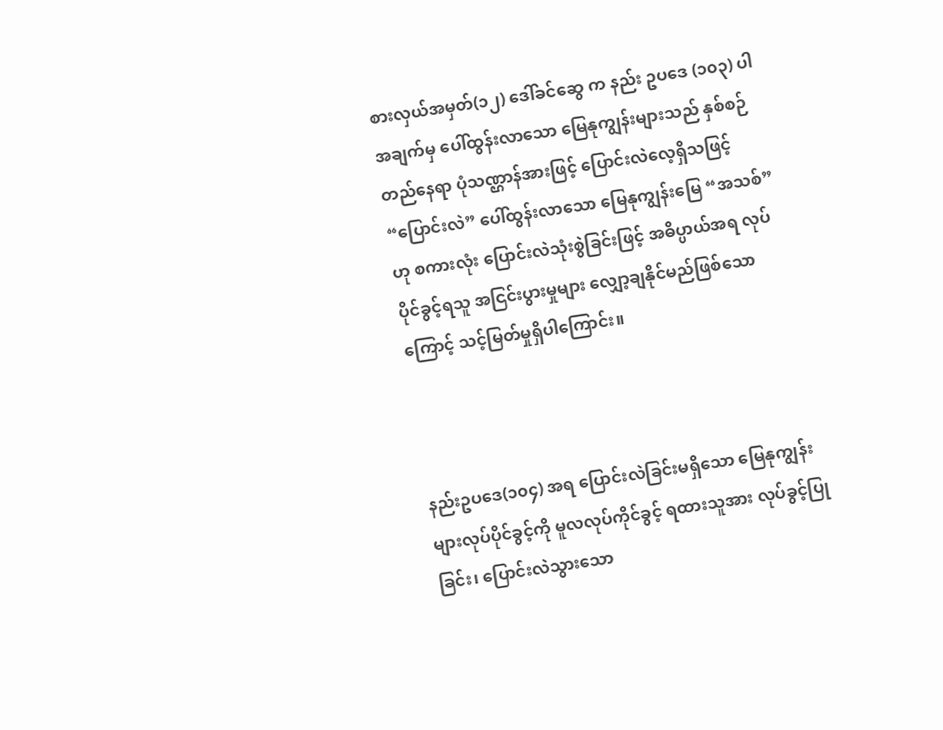စားလှယ်အမှတ်(၁၂) ဒေါ်ခင်ဆွေ က နည်း ဥပဒေ (၁၀၃) ပါ အချက်မှ ပေါ်ထွန်းလာသော မြေနုကျွန်းများသည် နှစ်စဉ်တည်နေရာ ပုံသဏ္ဌာန်အားဖြင့် ပြောင်းလဲလေ့ရှိသဖြင့် “ပြောင်းလဲ” ပေါ်ထွန်းလာသော မြေနုကျွန်းမြေ “အသစ်” ဟု စကားလုံး ပြောင်းလဲသုံးစွဲခြင်းဖြင့် အဓိပ္ပာယ်အရ လုပ်ပိုင်ခွင့်ရသူ အငြင်းပွားမှုများ လျှော့ချနိုင်မည်ဖြစ်သောကြောင့် သင့်မြတ်မှုရှိပါကြောင်း။



နည်းဥပဒေ(၁၀၄) အရ ပြောင်းလဲခြင်းမရှိသော မြေနုကျွန်းများလုပ်ပိုင်ခွင့်ကို မူလလုပ်ကိုင်ခွင့် ရထားသူအား လုပ်ခွင့်ပြုခြင်း၊ ပြောင်းလဲသွားသော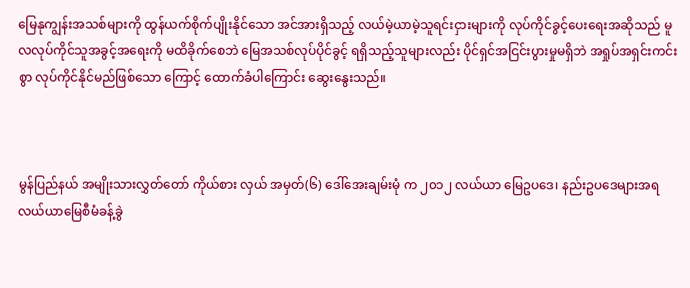မြေနုကျွန်းအသစ်များကို ထွန်ယက်စိုက်ပျိုးနိုင်သော အင်အားရှိသည့် လယ်မဲ့ယာမဲ့သူရင်းငှားများကို လုပ်ကိုင်ခွင့်ပေးရေးအဆိုသည် မူလလုပ်ကိုင်သူအခွင့်အရေးကို မထိခိုက်စေဘဲ မြေအသစ်လုပ်ပိုင်ခွင့် ရရှိသည့်သူများလည်း ပိုင်ရှင်အငြင်းပွားမှုမရှိဘဲ အရှုပ်အရှင်းကင်းစွာ လုပ်ကိုင်နိုင်မည်ဖြစ်သော ကြောင့် ထောက်ခံပါကြောင်း ဆွေးနွေးသည်။



မွန်ပြည်နယ် အမျိုးသားလွှတ်တော် ကိုယ်စား လှယ် အမှတ်(၆) ဒေါ်အေးချမ်းမုံ က ၂၀၁၂ လယ်ယာ မြေဥပဒေ၊ နည်းဥပဒေများအရ လယ်ယာမြေစီမံခန့်ခွဲ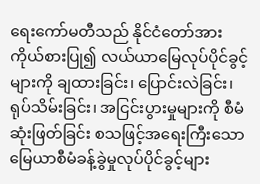ရေးကော်မတီသည် နိုင်ငံတော်အား ကိုယ်စားပြု၍ လယ်ယာမြေလုပ်ပိုင်ခွင့်များကို ချထားခြင်း၊ ပြောင်းလဲခြင်း၊ ရုပ်သိမ်းခြင်း၊ အငြင်းပွားမှုများကို စီမံဆုံးဖြတ်ခြင်း စသဖြင့်အရေးကြီးသော မြေယာစီမံခန့်ခွဲမှုလုပ်ပိုင်ခွင့်များ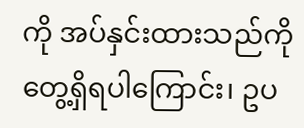ကို အပ်နှင်းထားသည်ကို တွေ့ရှိရပါကြောင်း၊ ဥပ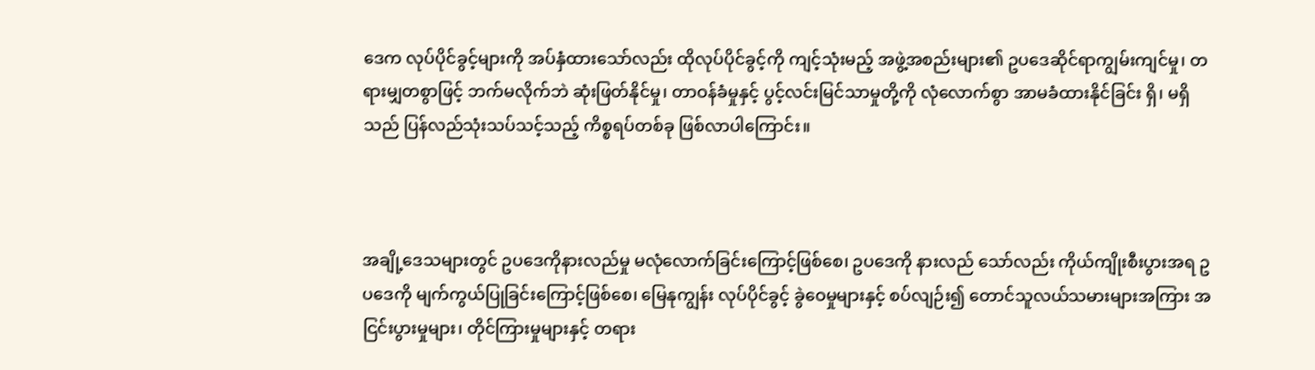ဒေက လုပ်ပိုင်ခွင့်များကို အပ်နှံထားသော်လည်း ထိုလုပ်ပိုင်ခွင့်ကို ကျင့်သုံးမည့် အဖွဲ့အစည်းများ၏ ဥပဒေဆိုင်ရာကျွမ်းကျင်မှု၊ တရားမျှတစွာဖြင့် ဘက်မလိုက်ဘဲ ဆုံးဖြတ်နိုင်မှု၊ တာဝန်ခံမှုနှင့် ပွင့်လင်းမြင်သာမှုတို့ကို လုံလောက်စွာ အာမခံထားနိုင်ခြင်း ရှိ၊ မရှိသည် ပြန်လည်သုံးသပ်သင့်သည့် ကိစ္စရပ်တစ်ခု ဖြစ်လာပါကြောင်း။



အချို့ဒေသများတွင် ဥပဒေကိုနားလည်မှု မလုံလောက်ခြင်းကြောင့်ဖြစ်စေ၊ ဥပဒေကို နားလည် သော်လည်း ကိုယ်ကျိုးစီးပွားအရ ဥပဒေကို မျက်ကွယ်ပြုခြင်းကြောင့်ဖြစ်စေ၊ မြေနုကျွန်း လုပ်ပိုင်ခွင့် ခွဲဝေမှုများနှင့် စပ်လျဉ်း၍ တောင်သူလယ်သမားများအကြား အငြင်းပွားမှုများ၊ တိုင်ကြားမှုများနှင့် တရား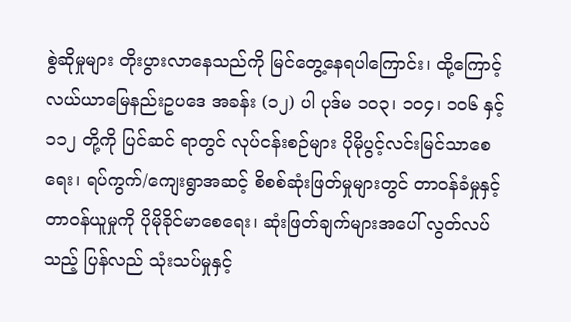စွဲဆိုမှုများ တိုးပွားလာနေသည်ကို မြင်တွေ့နေရပါကြောင်း၊ ထို့ကြောင့် လယ်ယာမြေနည်းဥပဒေ အခန်း (၁၂) ပါ ပုဒ်မ ၁၀၃၊ ၁၀၄၊ ၁၀၆ နှင့် ၁၁၂ တို့ကို ပြင်ဆင် ရာတွင် လုပ်ငန်းစဉ်များ ပိုမိုပွင့်လင်းမြင်သာစေရေး၊ ရပ်ကွက်/ကျေးရွာအဆင့် စိစစ်ဆုံးဖြတ်မှုများတွင် တာဝန်ခံမှုနှင့် တာဝန်ယူမှုကို ပိုမိုခိုင်မာစေရေး၊ ဆုံးဖြတ်ချက်များအပေါ် လွတ်လပ်သည့် ပြန်လည် သုံးသပ်မှုနှင့်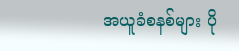အယူခံစနစ်များ ပို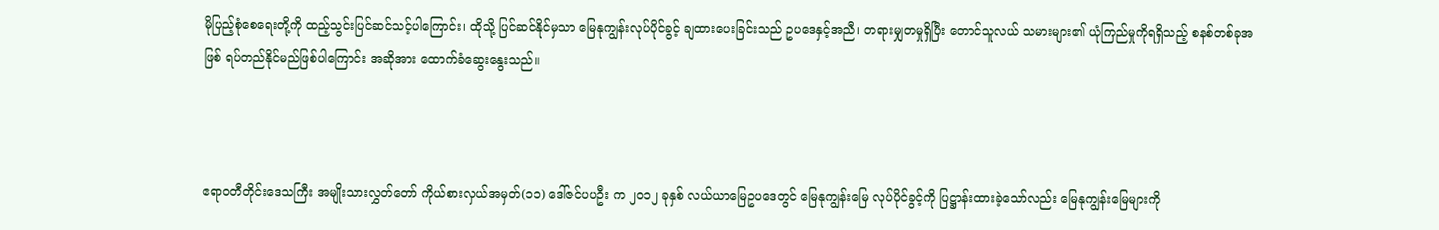မိုပြည့်စုံစေရေးတို့ကို ထည့်သွင်းပြင်ဆင်သင့်ပါကြောင်း၊ ထိုသို့ ပြင်ဆင်နိုင်မှသာ မြေနုကျွန်းလုပ်ပိုင်ခွင့် ချထားပေးခြင်းသည် ဥပဒေနှင့်အညီ၊ တရားမျှတမှုရှိပြီး တောင်သူလယ် သမားများ၏ ယုံကြည်မှုကိုရရှိသည့် စနစ်တစ်ခုအဖြစ် ရပ်တည်နိုင်မည်ဖြစ်ပါကြောင်း အဆိုအား ထောက်ခံဆွေးနွေးသည်။



ဧရာဝတီတိုင်းဒေသကြီး အမျိုးသားလွှတ်တော် ကိုယ်စားလှယ်အမှတ်(၁၁) ဒေါ်ဇင်ပပဦး က ၂၀၁၂ ခုနှစ် လယ်ယာမြေဥပဒေတွင် မြေနုကျွန်းမြေ လုပ်ပိုင်ခွင့်ကို ပြဋ္ဌာန်းထားခဲ့သော်လည်း မြေနုကျွန်းမြေများကို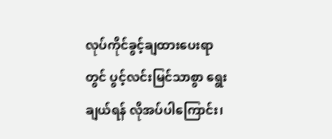လုပ်ကိုင်ခွင့်ချထားပေးရာတွင် ပွင့်လင်းမြင်သာစွာ ရွေးချယ်ရန် လိုအပ်ပါကြောင်း၊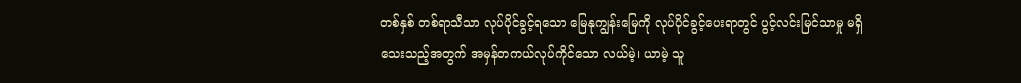တစ်နှစ် တစ်ရာသီသာ လုပ်ပိုင်ခွင့်ရသော မြေနုကျွန်းမြေကို လုပ်ပိုင်ခွင့်ပေးရာတွင် ပွင့်လင်းမြင်သာမှု မရှိသေးသည့်အတွက် အမှန်တကယ်လုပ်ကိုင်သော လယ်မဲ့၊ ယာမဲ့ သူ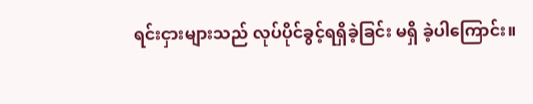ရင်းငှားများသည် လုပ်ပိုင်ခွင့်ရရှိခဲ့ခြင်း မရှိ ခဲ့ပါကြောင်း။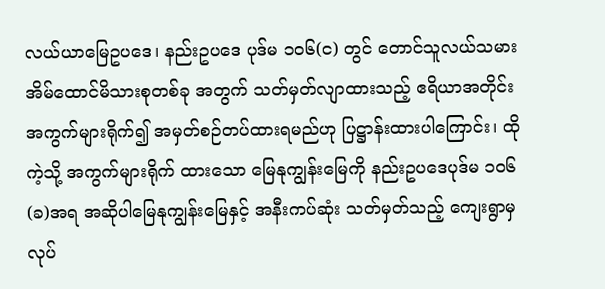လယ်ယာမြေဥပဒေ၊ နည်းဥပဒေ ပုဒ်မ ၁၀၆(င) တွင် တောင်သူလယ်သမား အိမ်ထောင်မိသားစုတစ်ခု အတွက် သတ်မှတ်လျာထားသည့် ဧရိယာအတိုင်း အကွက်များရိုက်၍ အမှတ်စဉ်တပ်ထားရမည်ဟု ပြဋ္ဌာန်းထားပါကြောင်း၊ ထိုကဲ့သို့ အကွက်များရိုက် ထားသော မြေနုကျွန်းမြေကို နည်းဥပဒေပုဒ်မ ၁၀၆ (ခ)အရ အဆိုပါမြေနုကျွန်းမြေနှင့် အနီးကပ်ဆုံး သတ်မှတ်သည့် ကျေးရွာမှ လုပ်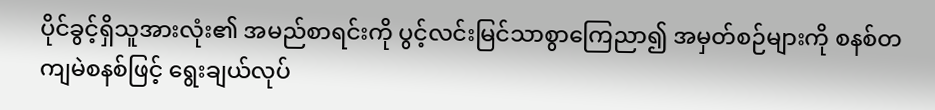ပိုင်ခွင့်ရှိသူအားလုံး၏ အမည်စာရင်းကို ပွင့်လင်းမြင်သာစွာကြေညာ၍ အမှတ်စဉ်များကို စနစ်တကျမဲစနစ်ဖြင့် ရွေးချယ်လုပ်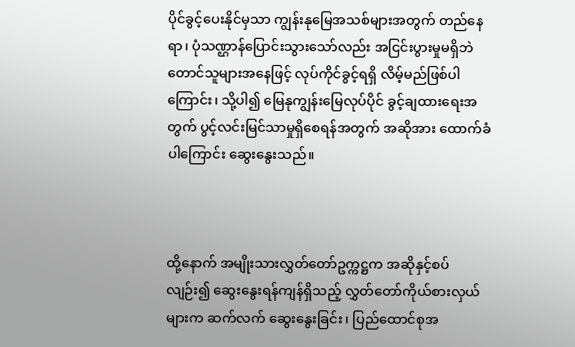ပိုင်ခွင့်ပေးနိုင်မှသာ ကျွန်းနုမြေအသစ်များအတွက် တည်နေရာ၊ ပုံသဏ္ဌာန်ပြောင်းသွားသော်လည်း အငြင်းပွားမှုမရှိဘဲ တောင်သူများအနေဖြင့် လုပ်ကိုင်ခွင့်ရရှိ လိမ့်မည်ဖြစ်ပါကြောင်း၊ သို့ပါ၍ မြေနုကျွန်းမြေလုပ်ပိုင် ခွင့်ချထားရေးအတွက် ပွင့်လင်းမြင်သာမှုရှိစေရန်အတွက် အဆိုအား ထောက်ခံပါကြောင်း ဆွေးနွေးသည်။



ထို့နောက် အမျိုးသားလွှတ်တော်ဥက္ကဋ္ဌက အဆိုနှင့်စပ်လျဉ်း၍ ဆွေးနွေးရန်ကျန်ရှိသည့် လွှတ်တော်ကိုယ်စားလှယ်များက ဆက်လက် ဆွေးနွေးခြင်း၊ ပြည်ထောင်စုအ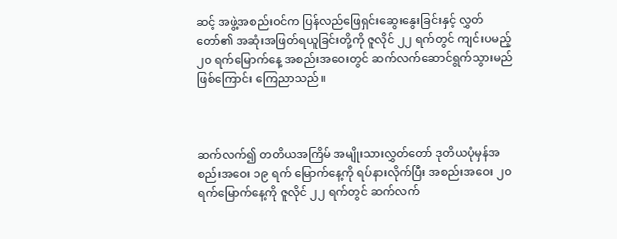ဆင့် အဖွဲ့အစည်းဝင်က ပြန်လည်ဖြေရှင်းဆွေးနွေးခြင်းနှင့် လွှတ်တော်၏ အဆုံးအဖြတ်ရယူခြင်းတို့ကို ဇူလိုင် ၂၂ ရက်တွင် ကျင်းပမည့် ၂၀ ရက်မြောက်နေ့ အစည်းအဝေးတွင် ဆက်လက်ဆောင်ရွက်သွားမည်ဖြစ်ကြောင်း ကြေညာသည်။



ဆက်လက်၍ တတိယအကြိမ် အမျိုးသားလွှတ်တော် ဒုတိယပုံမှန်အစည်းအဝေး ၁၉ ရက် မြောက်နေ့ကို ရပ်နားလိုက်ပြီး အစည်းအဝေး ၂၀ ရက်မြောက်နေ့ကို ဇူလိုင် ၂၂ ရက်တွင် ဆက်လက်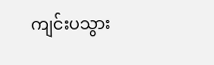ကျင်းပသွား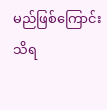မည်ဖြစ်ကြောင်း သိရ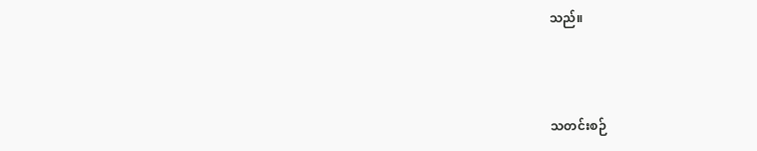သည်။



သတင်းစဉ်